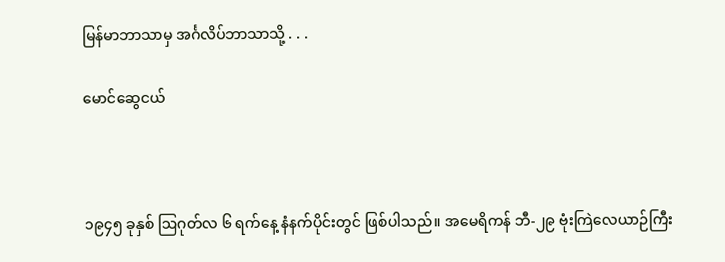မြန်မာဘာသာမှ အင်္ဂလိပ်ဘာသာသို့ . . .

မောင်ဆွေငယ်



၁၉၄၅ ခုနှစ် ဩဂုတ်လ ၆ ရက်နေ့ နံနက်ပိုင်းတွင် ဖြစ်ပါသည်။ အမေရိကန် ဘီ-၂၉ ဗုံးကြဲလေယာဉ်ကြီး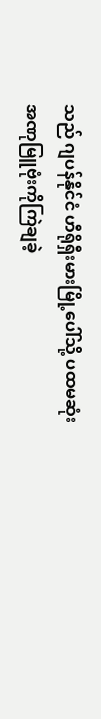သည် ဂျပန်နိုင်ငံ ဟီရိုရှီးမားမြို့ပေါ်သို့ ပထမဆုံးအဏုမြူဗုံးကိုကြဲချခဲ့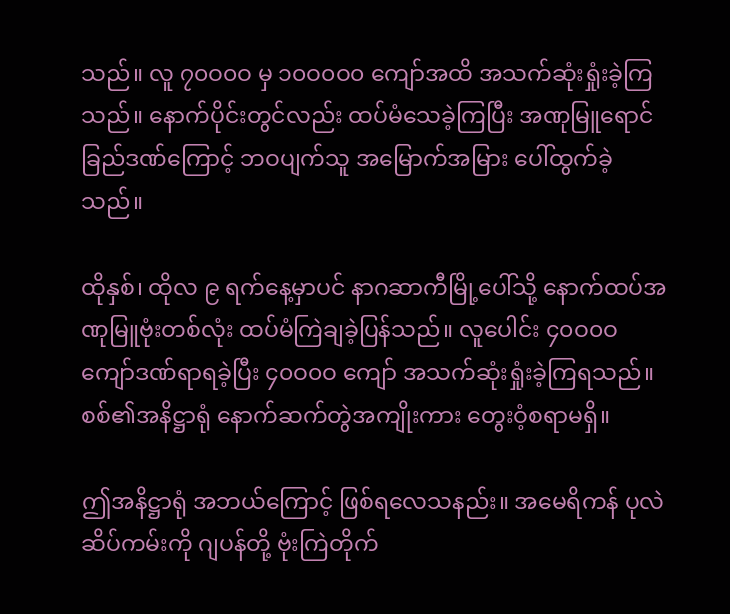သည်။ လူ ၇၀ဝ၀ဝ မှ ၁၀ဝ၀ဝ၀ ကျော်အထိ အသက်ဆုံးရှုံးခဲ့ကြသည်။ နောက်ပိုင်းတွင်လည်း ထပ်မံသေခဲ့ကြပြီး အဏုမြူရောင်ခြည်ဒဏ်ကြောင့် ဘဝပျက်သူ အမြောက်အမြား ပေါ်ထွက်ခဲ့သည်။

ထိုနှစ်၊ ထိုလ ၉ ရက်နေ့မှာပင် နာဂဆာကီမြို့ပေါ်သို့ နောက်ထပ်အဏုမြူဗုံးတစ်လုံး ထပ်မံကြဲချခဲ့ပြန်သည်။ လူပေါင်း ၄၀ဝ၀ဝ ကျော်ဒဏ်ရာရခဲ့ပြီး ၄၀ဝ၀ဝ ကျော် အသက်ဆုံးရှုံးခဲ့ကြရသည်။ စစ်၏အနိဋ္ဌာရုံ နောက်ဆက်တွဲအကျိုးကား တွေးဝံ့စရာမရှိ။

ဤအနိဋ္ဌာရုံ အဘယ်ကြောင့် ဖြစ်ရလေသနည်း။ အမေရိကန် ပုလဲဆိပ်ကမ်းကို ဂျပန်တို့ ဗုံးကြဲတိုက်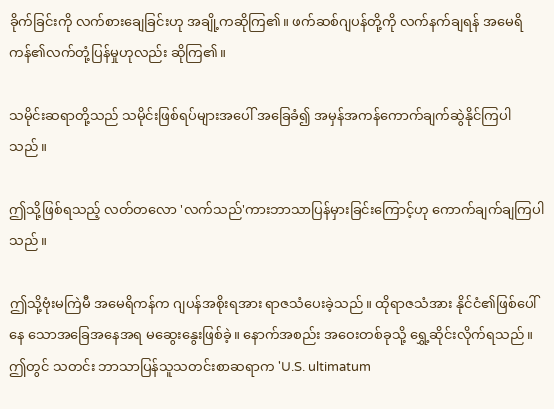ခိုက်ခြင်းကို လက်စားချေခြင်းဟု အချို့ကဆိုကြ၏။ ဖက်ဆစ်ဂျပန်တို့ကို လက်နက်ချရန် အမေရိကန်၏လက်တုံ့ပြန်မှုဟုလည်း ဆိုကြ၏။

သမိုင်းဆရာတို့သည် သမိုင်းဖြစ်ရပ်များအပေါ် အခြေခံ၍ အမှန်အကန်ကောက်ချက်ဆွဲနိုင်ကြပါသည်။

ဤသို့ဖြစ်ရသည့် လတ်တလော 'လက်သည်'ကားဘာသာပြန်မှားခြင်းကြောင့်ဟု ကောက်ချက်ချကြပါ သည်။

ဤသို့ဗုံးမကြဲမီ အမေရိကန်က ဂျပန်အစိုးရအား ရာဇသံပေးခဲ့သည်။ ထိုရာဇသံအား နိုင်ငံ၏ဖြစ်ပေါ်နေ သောအခြေအနေအရ မဆွေးနွေးဖြစ်ခဲ့။ နောက်အစည်း အဝေးတစ်ခုသို့ ရွှေ့ဆိုင်းလိုက်ရသည်။ ဤတွင် သတင်း ဘာသာပြန်သူသတင်းစာဆရာက 'U.S. ultimatum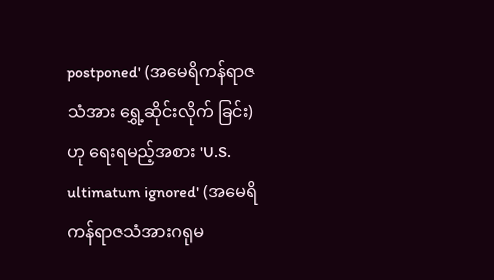postponed' (အမေရိကန်ရာဇသံအား ရွှေ့ဆိုင်းလိုက် ခြင်း)ဟု ရေးရမည့်အစား 'U.S. ultimatum ignored' (အမေရိကန်ရာဇသံအားဂရုမ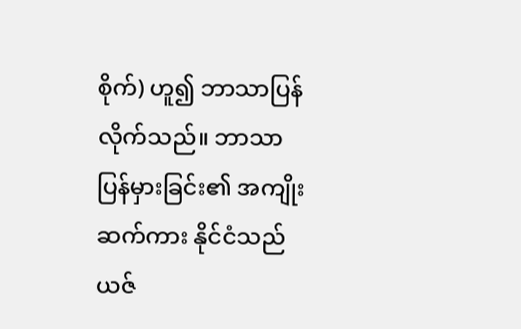စိုက်) ဟူ၍ ဘာသာပြန်လိုက်သည်။ ဘာသာပြန်မှားခြင်း၏ အကျိုးဆက်ကား နိုင်ငံသည် ယဇ်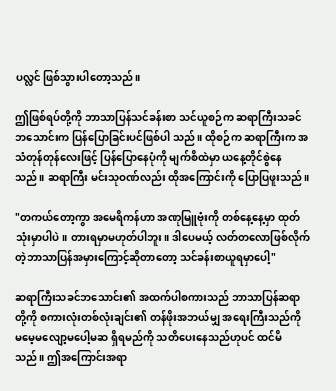ပလ္လင် ဖြစ်သွားပါတော့သည်။

ဤဖြစ်ရပ်တို့ကို ဘာသာပြန်သင်ခန်းစာ သင်ယူစဉ်က ဆရာကြီးသခင်ဘသောင်းက ပြန်ပြောခြင်းပင်ဖြစ်ပါ သည်။ ထိုစဉ်က ဆရာကြီးက အသံတုန်တုန်လေးဖြင့် ပြန်ပြောနေပုံကို မျက်စိထဲမှာ ယနေ့တိုင်စွဲနေသည်။ ဆရာကြီး မင်းသုဝဏ်လည်း ထိုအကြောင်းကို ပြောပြဖူးသည်။

"တကယ်တော့ကွာ အမေရိကန်ဟာ အဏုမြူဗုံးကို တစ်နေ့နေ့မှာ ထုတ်သုံးမှာပါပဲ။ တားရမှာမဟုတ်ပါဘူး။ ဒါပေမယ့် လတ်တလောဖြစ်လိုက်တဲ့ဘာသာပြန်အမှားကြောင့်ဆိုတာတော့ သင်ခန်းစာယူရမှာပေါ့"

ဆရာကြီးသခင်ဘသောင်း၏ အထက်ပါစကားသည် ဘာသာပြန်ဆရာတို့ကို စကားလုံးတစ်လုံးချင်း၏ တန်ဖိုးအဘယ်မျှ အရေးကြီးသည်ကို မမေ့မလျော့မပေါ့မဆ ရှိရမည်ကို သတိပေးနေသည်ဟုပင် ထင်မိသည်။ ဤအကြောင်းအရာ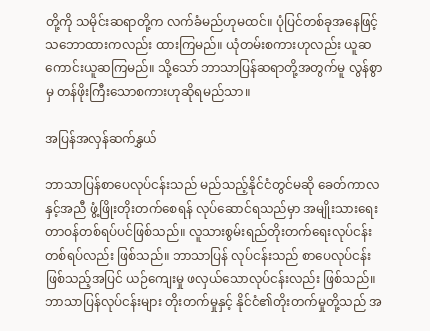တို့ကို သမိုင်းဆရာတို့က လက်ခံမည်ဟုမထင်။ ပုံပြင်တစ်ခုအနေဖြင့် သဘောထားကလည်း ထားကြမည်။ ယုံတမ်းစကားဟုလည်း ယူဆကောင်းယူဆကြမည်။ သို့သော် ဘာသာပြန်ဆရာတို့အတွက်မူ လွန်စွာမှ တန်ဖိုးကြီးသောစကားဟုဆိုရမည်သာ။

အပြန်အလှန်ဆက်နွှယ်

ဘာသာပြန်စာပေလုပ်ငန်းသည် မည်သည့်နိုင်ငံတွင်မဆို ခေတ်ကာလနှင့်အညီ ဖွံ့ဖြိုးတိုးတက်စေရန် လုပ်ဆောင်ရသည်မှာ အမျိုးသားရေး တာဝန်တစ်ရပ်ပင်ဖြစ်သည်။ လူသားစွမ်းရည်တိုးတက်ရေးလုပ်ငန်းတစ်ရပ်လည်း ဖြစ်သည်။ ဘာသာပြန် လုပ်ငန်းသည် စာပေလုပ်ငန်း ဖြစ်သည့်အပြင် ယဉ်ကျေးမှု ဖလှယ်သောလုပ်ငန်းလည်း ဖြစ်သည်။ ဘာသာပြန်လုပ်ငန်းများ တိုးတက်မှုနှင့် နိုင်ငံ၏တိုးတက်မှုတို့သည် အ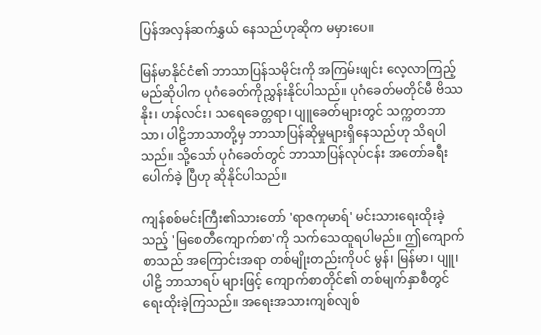ပြန်အလှန်ဆက်နွှယ် နေသည်ဟုဆိုက မမှားပေ။

မြန်မာနိုင်ငံ၏ ဘာသာပြန်သမိုင်းကို အကြမ်းဖျင်း လေ့လာကြည့်မည်ဆိုပါက ပုဂံခေတ်ကိုညွှန်းနိုင်ပါသည်။ ပုဂံခေတ်မတိုင်မီ ဗိဿနိုး၊ ဟန်လင်း၊ သရေခေတ္တရာ၊ ပျူခေတ်များတွင် သက္ကတဘာသာ၊ ပါဠိဘာသာတို့မှ ဘာသာပြန်ဆိုမှုများရှိနေသည်ဟု သိရပါသည်။ သို့သော် ပုဂံခေတ်တွင် ဘာသာပြန်လုပ်ငန်း အတော်ခရီးပေါက်ခဲ့ ပြီဟု ဆိုနိုင်ပါသည်။

ကျန်စစ်မင်းကြီး၏သားတော် 'ရာဇကုမာရ်' မင်းသားရေးထိုးခဲ့သည့် 'မြစေတီကျောက်စာ'ကို သက်သေထူရပါမည်။ ဤကျောက်စာသည် အကြောင်းအရာ တစ်မျိုးတည်းကိုပင် မွန်၊ မြန်မာ၊ ပျူ၊ ပါဠိ ဘာသာရပ် များဖြင့် ကျောက်စာတိုင်၏ တစ်မျက်နှာစီတွင် ရေးထိုးခဲ့ကြသည်။ အရေးအသားကျစ်လျစ်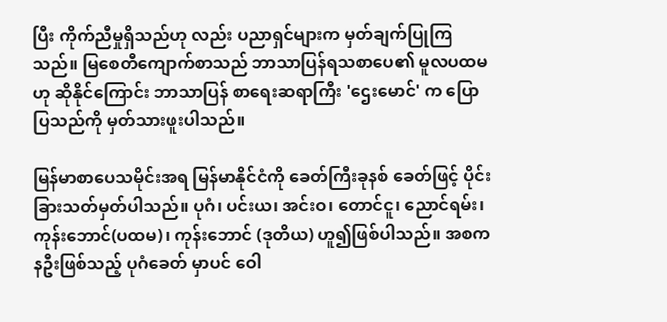ပြီး ကိုက်ညီမှုရှိသည်ဟု လည်း ပညာရှင်များက မှတ်ချက်ပြုကြသည်။ မြစေတီကျောက်စာသည် ဘာသာပြန်ရသစာပေ၏ မူလပထမဟု ဆိုနိုင်ကြောင်း ဘာသာပြန် စာရေးဆရာကြီး 'ဌေးမောင်' က ပြောပြသည်ကို မှတ်သားဖူးပါသည်။

မြန်မာစာပေသမိုင်းအရ မြန်မာနိုင်ငံကို ခေတ်ကြီးခုနစ် ခေတ်ဖြင့် ပိုင်းခြားသတ်မှတ်ပါသည်။ ပုဂံ၊ ပင်းယ၊ အင်းဝ၊ တောင်ငူ၊ ညောင်ရမ်း၊ ကုန်းဘောင်(ပထမ)၊ ကုန်းဘောင် (ဒုတိယ) ဟူ၍ဖြစ်ပါသည်။ အစကနဦးဖြစ်သည့် ပုဂံခေတ် မှာပင် ဝေါ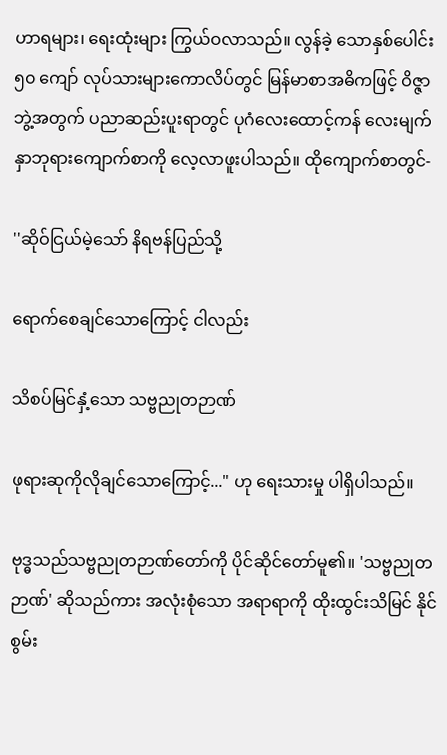ဟာရများ၊ ရေးထုံးများ ကြွယ်ဝလာသည်။ လွန်ခဲ့ သောနှစ်ပေါင်း ၅၀ ကျော် လုပ်သားများကောလိပ်တွင် မြန်မာစာအဓိကဖြင့် ဝိဇ္ဇာဘွဲ့အတွက် ပညာဆည်းပူးရာတွင် ပုဂံလေးထောင့်ကန် လေးမျက်နှာဘုရားကျောက်စာကို လေ့လာဖူးပါသည်။ ထိုကျောက်စာတွင်-

''ဆိုဝ်ငြယ်မဲ့သော် နိရဗန်ပြည်သို့

ရောက်စေချင်သောကြောင့် ငါလည်း

သိစပ်မြင်နှံ့သော သဗ္ဗညုတဉာဏ်

ဖုရားဆုကိုလိုချင်သောကြောင့်..." ဟု ရေးသားမှု ပါရှိပါသည်။

ဗုဒ္ဓသည်သဗ္ဗညုတဉာဏ်တော်ကို ပိုင်ဆိုင်တော်မူ၏။ 'သဗ္ဗညုတဉာဏ်' ဆိုသည်ကား အလုံးစုံသော အရာရာကို ထိုးထွင်းသိမြင် နိုင်စွမ်း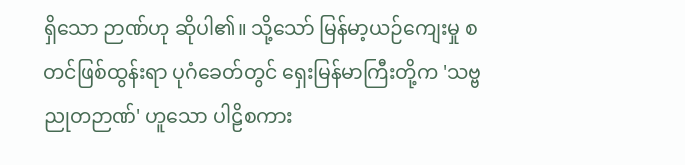ရှိသော ဉာဏ်ဟု ဆိုပါ၏။ သို့သော် မြန်မာ့ယဉ်ကျေးမှု စတင်ဖြစ်ထွန်းရာ ပုဂံခေတ်တွင် ရှေးမြန်မာကြီးတို့က 'သဗ္ဗညုတဉာဏ်' ဟူသော ပါဠိစကား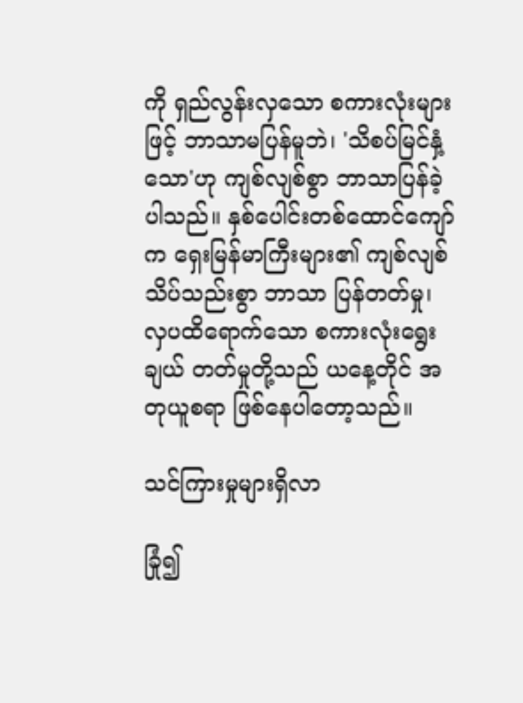ကို ရှည်လွန်းလှသော စကားလုံးများဖြင့် ဘာသာမပြန်မူဘဲ၊ 'သိစပ်မြင်နှံ့သော'ဟု ကျစ်လျစ်စွာ ဘာသာပြန်ခဲ့ပါသည်။ နှစ်ပေါင်းတစ်ထောင်ကျော်က ရှေးမြန်မာကြီးများ၏ ကျစ်လျစ်သိပ်သည်းစွာ ဘာသာ ပြန်တတ်မှု၊ လှပထိရောက်သော စကားလုံးရွေးချယ် တတ်မှုတို့သည် ယနေ့တိုင် အတုယူစရာ ဖြစ်နေပါတော့သည်။

သင်ကြားမှုများရှိလာ

ခြုံ၍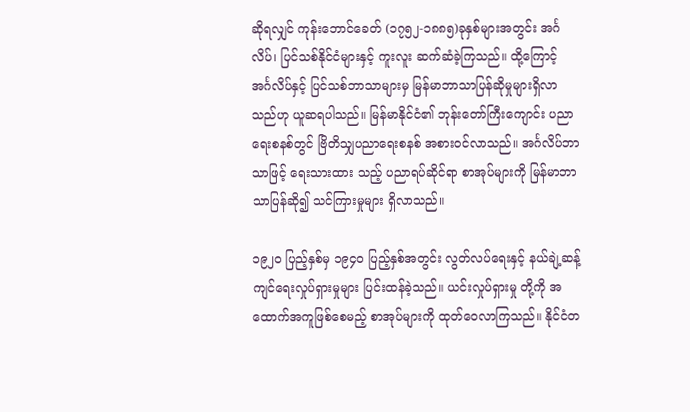ဆိုရလျှင် ကုန်းဘောင်ခေတ် (၁၇၅၂-၁၈၈၅)ခုနှစ်များအတွင်း အင်္ဂလိပ်၊ ပြင်သစ်နိုင်ငံများနှင့် ကူးလူး ဆက်ဆံခဲ့ကြသည်။ ထို့ကြောင့် အင်္ဂလိပ်နှင့် ပြင်သစ်ဘာသာများမှ မြန်မာဘာသာပြန်ဆိုမှုများရှိလာသည်ဟု ယူဆရပါသည်။ မြန်မာနိုင်ငံ၏ ဘုန်းတော်ကြီးကျောင်း ပညာရေးစနစ်တွင် ဗြိတိသျှပညာရေးစနစ် အစားဝင်လာသည်။ အင်္ဂလိပ်ဘာသာဖြင့် ရေးသားထား သည့် ပညာရပ်ဆိုင်ရာ စာအုပ်များကို မြန်မာဘာသာပြန်ဆို၍ သင်ကြားမှုများ ရှိလာသည်။

၁၉၂၀ ပြည့်နှစ်မှ ၁၉၄၀ ပြည့်နှစ်အတွင်း လွတ်လပ်ရေးနှင့် နယ်ချဲ့ဆန့်ကျင်ရေးလှုပ်ရှားမှုများ ပြင်းထန်ခဲ့သည်။ ယင်းလှုပ်ရှားမှု တို့ကို အထောက်အကူဖြစ်စေမည့် စာအုပ်များကို ထုတ်ဝေလာကြသည်။ နိုင်ငံတ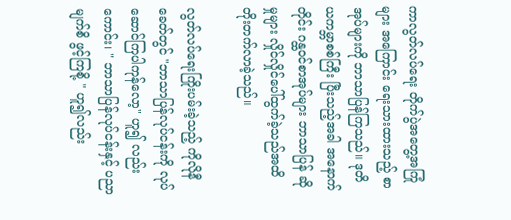ကာလွတ်လပ်ရေး တိုက်ပွဲအတွေ့အကြုံများ အကြောင်း ရေးသားထားသည့် စာအုပ်များကို ဘာသာပြန်ကြသည်။ ဒုတိယကမ္ဘာစစ်ကြီး ပြီးသည့်အခါ အနောက်တိုင်း ဂန္ထဝင်စာအုပ်များ ဘာသာပြန် ဆိုမှုများ လှိုင်လှိုင်ပေါ်ထွက်ခဲ့သည်အထိ တိုးတက်လာခဲ့သည်။

လွတ်လပ်ရေးကြိုးပမ်းခဲ့သည့် ကိုလိုနီခေတ်တွင် "ဘာသာပြန်လုပ်ငန်းကို လုပ်ဆောင်ကြပါကုန်လော့" ဟူ၍ လည်းကောင်း၊ " ဘာသာပြန်လုပ်ငန်းနှင့် ပညာမျက်စိ ဖွင့်ကြစို့ " ဟူ၍လည်း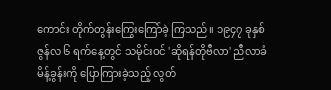ကောင်း တိုက်တွန်းကြွေးကြော်ခဲ့ ကြသည်။ ၁၉၄၇ ခုနှစ် ဇွန်လ ၆ ရက်နေ့တွင် သမိုင်းဝင် 'ဆိုရန်တိုဗီလာ' ညီလာခံမိန့်ခွန်းကို ပြောကြားခဲ့သည့် လွတ်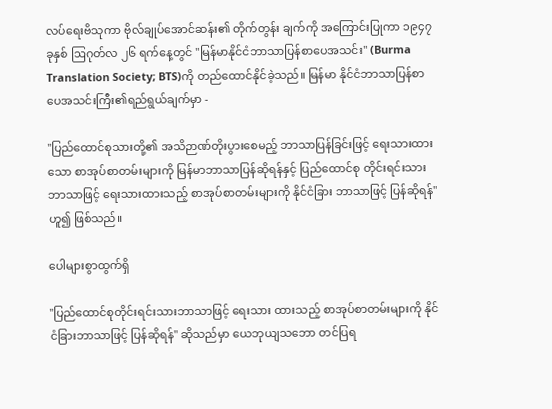လပ်ရေးဗိသုကာ ဗိုလ်ချုပ်အောင်ဆန်း၏ တိုက်တွန်း ချက်ကို အကြောင်းပြုကာ ၁၉၄၇ ခုနှစ် ဩဂုတ်လ ၂၆ ရက်နေ့တွင် "မြန်မာနိုင်ငံဘာသာပြန်စာပေအသင်း" (Burma Translation Society; BTS)ကို တည်ထောင်နိုင်ခဲ့သည်။ မြန်မာ နိုင်ငံဘာသာပြန်စာပေအသင်းကြီး၏ရည်ရွယ်ချက်မှာ -

"ပြည်ထောင်စုသားတို့၏ အသိဉာဏ်တိုးပွားစေမည့် ဘာသာပြန်ခြင်းဖြင့် ရေးသားထားသော စာအုပ်စာတမ်းများကို မြန်မာဘာသာပြန်ဆိုရန်နှင့် ပြည်ထောင်စု တိုင်းရင်းသားဘာသာဖြင့် ရေးသားထားသည့် စာအုပ်စာတမ်းများကို နိုင်ငံခြား ဘာသာဖြင့် ပြန်ဆိုရန်" ဟူ၍ ဖြစ်သည်။

ပေါများစွာထွက်ရှိ

"ပြည်ထောင်စုတိုင်းရင်းသားဘာသာဖြင့် ရေးသား ထားသည့် စာအုပ်စာတမ်းများကို နိုင်ငံခြားဘာသာဖြင့် ပြန်ဆိုရန်" ဆိုသည်မှာ ယေဘုယျသဘော တင်ပြရ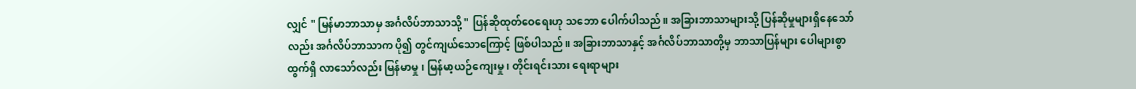လျှင် " မြန်မာဘာသာမှ အင်္ဂလိပ်ဘာသာသို့ " ပြန်ဆိုထုတ်ဝေရေးဟု သဘော ပေါက်ပါသည်။ အခြားဘာသာများသို့ ပြန်ဆိုမှုများရှိနေသော်လည်း အင်္ဂလိပ်ဘာသာက ပို၍ တွင်ကျယ်သောကြောင့် ဖြစ်ပါသည်။ အခြားဘာသာနှင့် အင်္ဂလိပ်ဘာသာတို့မှ ဘာသာပြန်များ ပေါများစွာထွက်ရှိ လာသော်လည်း မြန်မာမှု၊ မြန်မာ့ယဉ်ကျေးမှု ၊ တိုင်းရင်းသား ရေးရာများ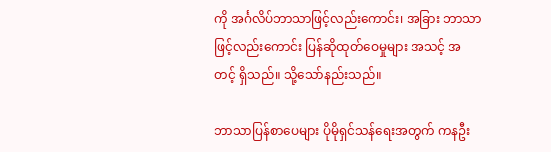ကို အင်္ဂလိပ်ဘာသာဖြင့်လည်းကောင်း၊ အခြား ဘာသာဖြင့်လည်းကောင်း ပြန်ဆိုထုတ်ဝေမှုများ အသင့် အတင့် ရှိသည်။ သို့သော်နည်းသည်။

ဘာသာပြန်စာပေများ ပိုမိုရှင်သန်ရေးအတွက် ကနဦး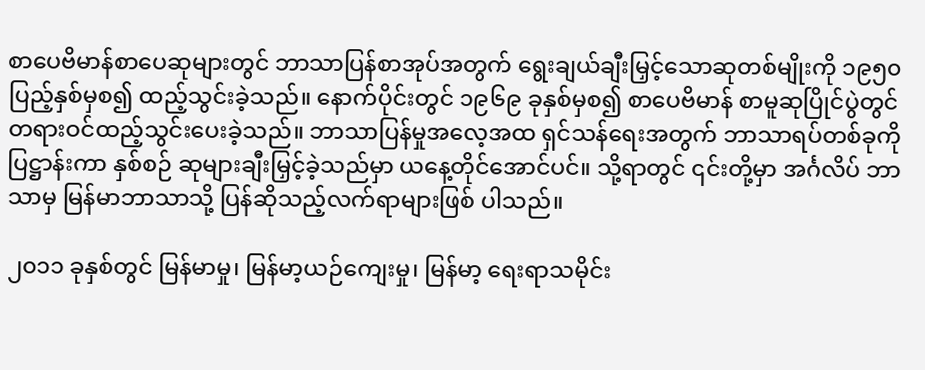စာပေဗိမာန်စာပေဆုများတွင် ဘာသာပြန်စာအုပ်အတွက် ရွေးချယ်ချီးမြှင့်သောဆုတစ်မျိုးကို ၁၉၅၀ ပြည့်နှစ်မှစ၍ ထည့်သွင်းခဲ့သည်။ နောက်ပိုင်းတွင် ၁၉၆၉ ခုနှစ်မှစ၍ စာပေဗိမာန် စာမူဆုပြိုင်ပွဲတွင် တရားဝင်ထည့်သွင်းပေးခဲ့သည်။ ဘာသာပြန်မှုအလေ့အထ ရှင်သန်ရေးအတွက် ဘာသာရပ်တစ်ခုကို ပြဋ္ဌာန်းကာ နှစ်စဉ် ဆုများချီးမြှင့်ခဲ့သည်မှာ ယနေ့တိုင်အောင်ပင်။ သို့ရာတွင် ၎င်းတို့မှာ အင်္ဂလိပ် ဘာသာမှ မြန်မာဘာသာသို့ ပြန်ဆိုသည့်လက်ရာများဖြစ် ပါသည်။

၂၀၁၁ ခုနှစ်တွင် မြန်မာမှု၊ မြန်မာ့ယဉ်ကျေးမှု၊ မြန်မာ့ ရေးရာသမိုင်း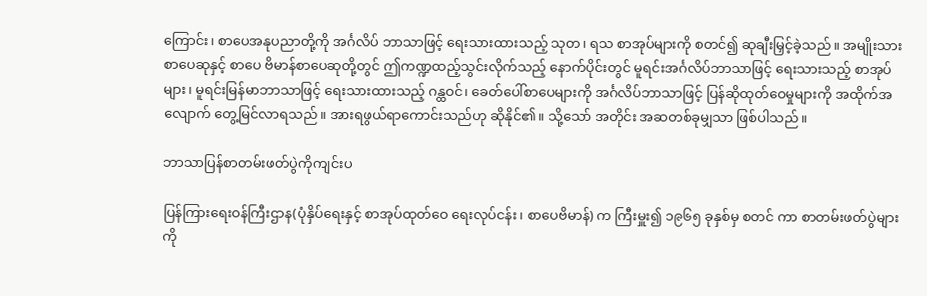ကြောင်း၊ စာပေအနုပညာတို့ကို အင်္ဂလိပ် ဘာသာဖြင့် ရေးသားထားသည့် သုတ၊ ရသ စာအုပ်များကို စတင်၍ ဆုချီးမြှင့်ခဲ့သည်။ အမျိုးသားစာပေဆုနှင့် စာပေ ဗိမာန်စာပေဆုတို့တွင် ဤကဏ္ဍထည့်သွင်းလိုက်သည့် နောက်ပိုင်းတွင် မူရင်းအင်္ဂလိပ်ဘာသာဖြင့် ရေးသားသည့် စာအုပ်များ၊ မူရင်းမြန်မာဘာသာဖြင့် ရေးသားထားသည့် ဂန္ထဝင်၊ ခေတ်ပေါ်စာပေများကို အင်္ဂလိပ်ဘာသာဖြင့် ပြန်ဆိုထုတ်ဝေမှုများကို အထိုက်အလျောက် တွေ့မြင်လာရသည်။ အားရဖွယ်ရာကောင်းသည်ဟု ဆိုနိုင်၏။ သို့သော် အတိုင်း အဆတစ်ခုမျှသာ ဖြစ်ပါသည်။

ဘာသာပြန်စာတမ်းဖတ်ပွဲကိုကျင်းပ

ပြန်ကြားရေးဝန်ကြီးဌာန(ပုံနှိပ်ရေးနှင့် စာအုပ်ထုတ်ဝေ ရေးလုပ်ငန်း၊ စာပေဗိမာန်) က ကြီးမှူး၍ ၁၉၆၅ ခုနှစ်မှ စတင် ကာ စာတမ်းဖတ်ပွဲများကို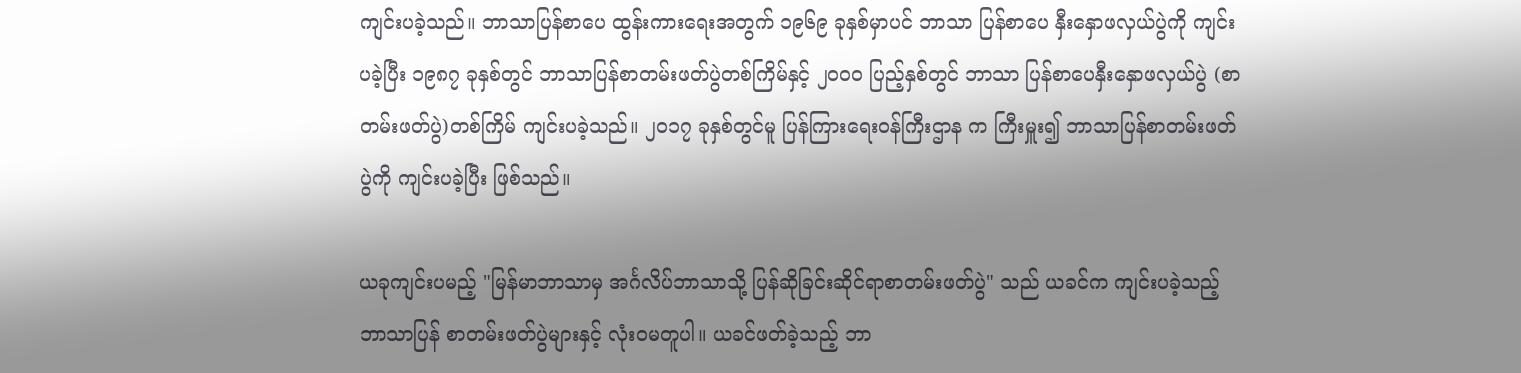ကျင်းပခဲ့သည်။ ဘာသာပြန်စာပေ ထွန်းကားရေးအတွက် ၁၉၆၉ ခုနှစ်မှာပင် ဘာသာ ပြန်စာပေ နှီးနှောဖလှယ်ပွဲကို ကျင်းပခဲ့ပြီး ၁၉၈၇ ခုနှစ်တွင် ဘာသာပြန်စာတမ်းဖတ်ပွဲတစ်ကြိမ်နှင့် ၂၀ဝ၀ ပြည့်နှစ်တွင် ဘာသာ ပြန်စာပေနှီးနှောဖလှယ်ပွဲ (စာတမ်းဖတ်ပွဲ)တစ်ကြိမ် ကျင်းပခဲ့သည်။ ၂၀၁၇ ခုနှစ်တွင်မူ ပြန်ကြားရေးဝန်ကြီးဌာန က ကြီးမှူး၍ ဘာသာပြန်စာတမ်းဖတ်ပွဲကို ကျင်းပခဲ့ပြီး ဖြစ်သည်။

ယခုကျင်းပမည့် "မြန်မာဘာသာမှ အင်္ဂလိပ်ဘာသာသို့ ပြန်ဆိုခြင်းဆိုင်ရာစာတမ်းဖတ်ပွဲ" သည် ယခင်က ကျင်းပခဲ့သည့် ဘာသာပြန် စာတမ်းဖတ်ပွဲများနှင့် လုံးဝမတူပါ။ ယခင်ဖတ်ခဲ့သည့် ဘာ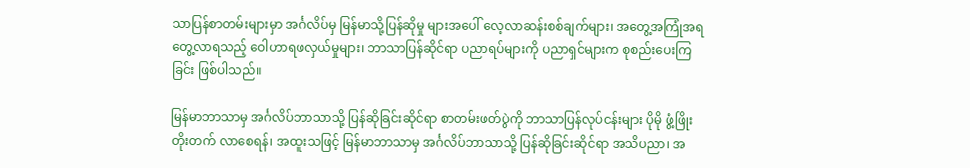သာပြန်စာတမ်းများမှာ အင်္ဂလိပ်မှ မြန်မာသို့ပြန်ဆိုမှု များအပေါ် လေ့လာဆန်းစစ်ချက်များ၊ အတွေ့အကြုံအရ တွေ့လာရသည့် ဝေါဟာရဖလှယ်မှုများ၊ ဘာသာပြန်ဆိုင်ရာ ပညာရပ်များကို ပညာရှင်များက စုစည်းပေးကြခြင်း ဖြစ်ပါသည်။

မြန်မာဘာသာမှ အင်္ဂလိပ်ဘာသာသို့ ပြန်ဆိုခြင်းဆိုင်ရာ စာတမ်းဖတ်ပွဲကို ဘာသာပြန်လုပ်ငန်းများ ပိုမို ဖွံ့ဖြိုးတိုးတက် လာစေရန်၊ အထူးသဖြင့် မြန်မာဘာသာမှ အင်္ဂလိပ်ဘာသာသို့ ပြန်ဆိုခြင်းဆိုင်ရာ အသိပညာ၊ အ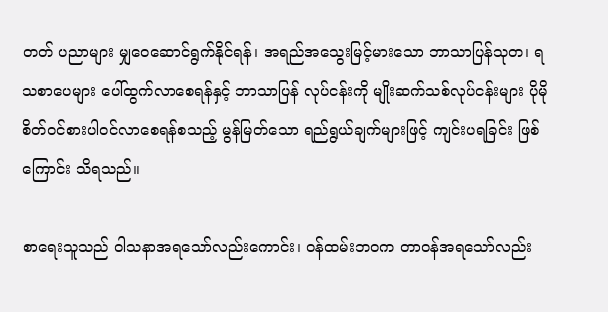တတ် ပညာများ မျှဝေဆောင်ရွက်နိုင်ရန်၊ အရည်အသွေးမြင့်မားသော ဘာသာပြန်သုတ၊ ရသစာပေများ ပေါ်ထွက်လာစေရန်နှင့် ဘာသာပြန် လုပ်ငန်းကို မျိုးဆက်သစ်လုပ်ငန်းများ ပိုမိုစိတ်ဝင်စားပါဝင်လာစေရန်စသည့် မွန်မြတ်သော ရည်ရွယ်ချက်များဖြင့် ကျင်းပရခြင်း ဖြစ်ကြောင်း သိရသည်။

စာရေးသူသည် ဝါသနာအရသော်လည်းကောင်း၊ ဝန်ထမ်းဘဝက တာဝန်အရသော်လည်း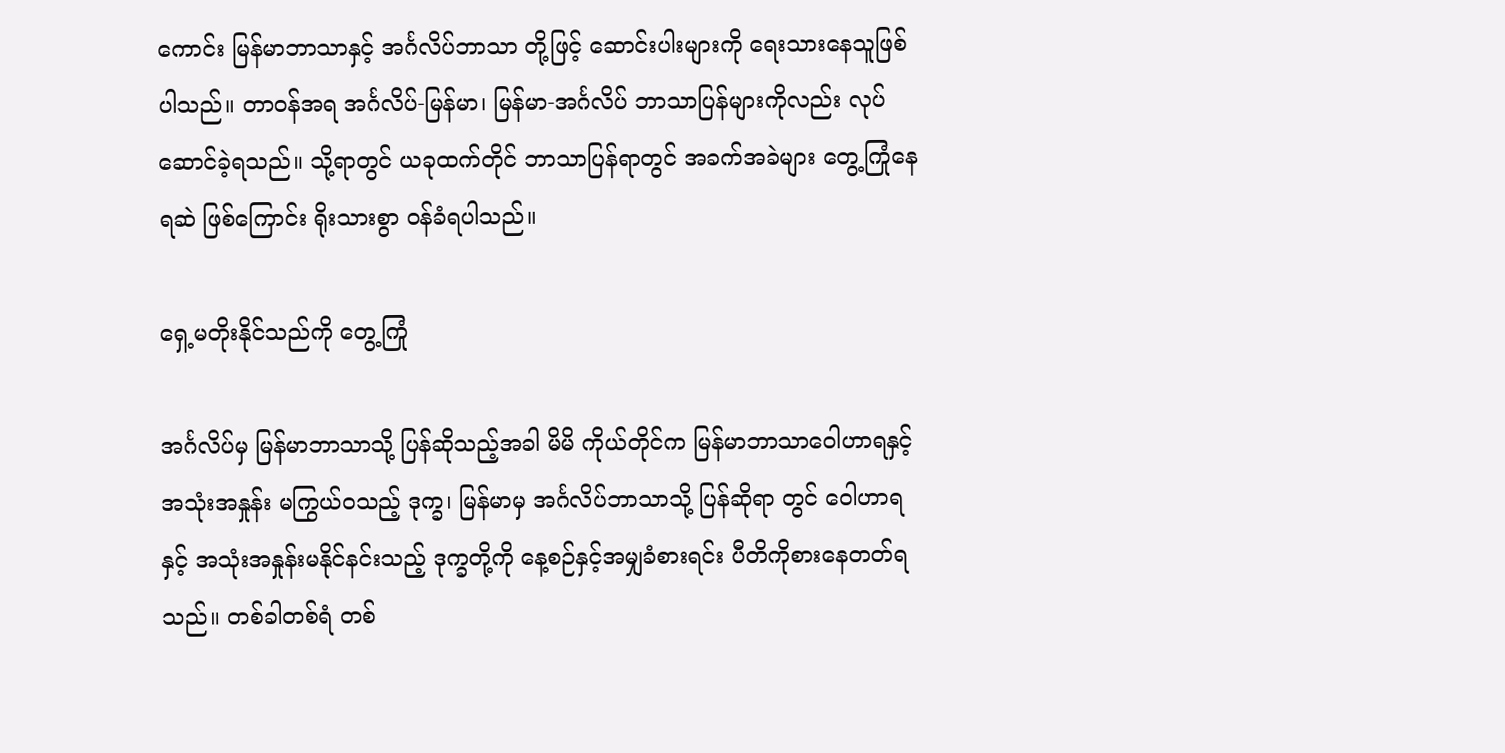ကောင်း မြန်မာဘာသာနှင့် အင်္ဂလိပ်ဘာသာ တို့ဖြင့် ဆောင်းပါးများကို ရေးသားနေသူဖြစ်ပါသည်။ တာဝန်အရ အင်္ဂလိပ်-မြန်မာ၊ မြန်မာ-အင်္ဂလိပ် ဘာသာပြန်များကိုလည်း လုပ်ဆောင်ခဲ့ရသည်။ သို့ရာတွင် ယခုထက်တိုင် ဘာသာပြန်ရာတွင် အခက်အခဲများ တွေ့ကြုံနေရဆဲ ဖြစ်ကြောင်း ရိုးသားစွာ ဝန်ခံရပါသည်။

ရှေ့မတိုးနိုင်သည်ကို တွေ့ကြုံ

အင်္ဂလိပ်မှ မြန်မာဘာသာသို့ ပြန်ဆိုသည့်အခါ မိမိ ကိုယ်တိုင်က မြန်မာဘာသာဝေါဟာရနှင့် အသုံးအနှုန်း မကြွယ်ဝသည့် ဒုက္ခ၊ မြန်မာမှ အင်္ဂလိပ်ဘာသာသို့ ပြန်ဆိုရာ တွင် ဝေါဟာရနှင့် အသုံးအနှုန်းမနိုင်နင်းသည့် ဒုက္ခတို့ကို နေ့စဉ်နှင့်အမျှခံစားရင်း ပီတိကိုစားနေတတ်ရသည်။ တစ်ခါတစ်ရံ တစ်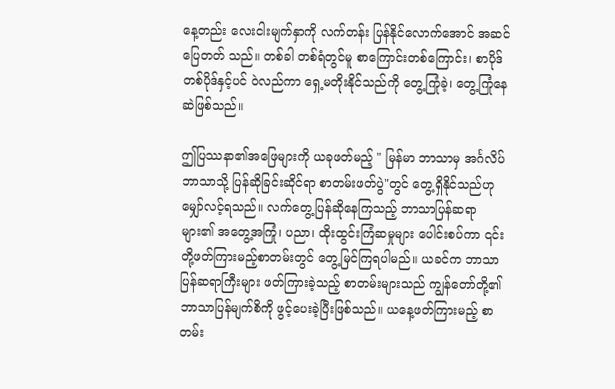နေ့တည်း လေးငါးမျက်နှာကို လက်တန်း ပြန်နိုင်လောက်အောင် အဆင်ပြေတတ် သည်။ တစ်ခါ တစ်ရံတွင်မူ စာကြောင်းတစ်ကြောင်း၊ စာပိုဒ်တစ်ပိုဒ်နှင့်ပင် ဝဲလည်ကာ ရှေ့မတိုးနိုင်သည်ကို တွေ့ကြုံခဲ့၊ တွေ့ကြုံနေ ဆဲဖြစ်သည်။

ဤပြဿနာ၏အဖြေများကို ယခုဖတ်မည့် " မြန်မာ ဘာသာမှ အင်္ဂလိပ်ဘာသာသို့ ပြန်ဆိုခြင်းဆိုင်ရာ စာတမ်းဖတ်ပွဲ"တွင် တွေ့ရှိနိုင်သည်ဟု မျှော်လင့်ရသည်။ လက်တွေ့ပြန်ဆိုနေကြသည့် ဘာသာပြန်ဆရာများ၏ အတွေ့အကြုံ၊ ပညာ၊ ထိုးထွင်းကြံဆမှုများ ပေါင်းစပ်ကာ ၎င်းတို့ဖတ်ကြားမည့်စာတမ်းတွင် တွေ့မြင်ကြရပါမည်။ ယခင်က ဘာသာပြန်ဆရာကြီးများ ဖတ်ကြားခဲ့သည့် စာတမ်းများသည် ကျွန်တော်တို့၏ဘာသာပြန်မျက်စိကို ဖွင့်ပေးခဲ့ပြီးဖြစ်သည်။ ယနေ့ဖတ်ကြားမည့် စာတမ်း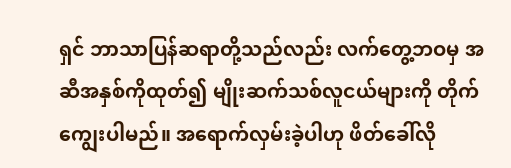ရှင် ဘာသာပြန်ဆရာတို့သည်လည်း လက်တွေ့ဘဝမှ အဆီအနှစ်ကိုထုတ်၍ မျိုးဆက်သစ်လူငယ်များကို တိုက် ကျွေးပါမည်။ အရောက်လှမ်းခဲ့ပါဟု ဖိတ်ခေါ်လို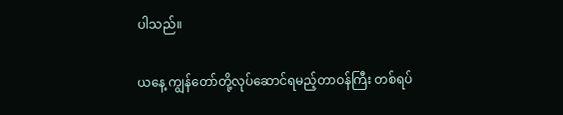ပါသည်။

ယနေ့ ကျွန်တော်တို့လုပ်ဆောင်ရမည့်တာဝန်ကြီး တစ်ရပ်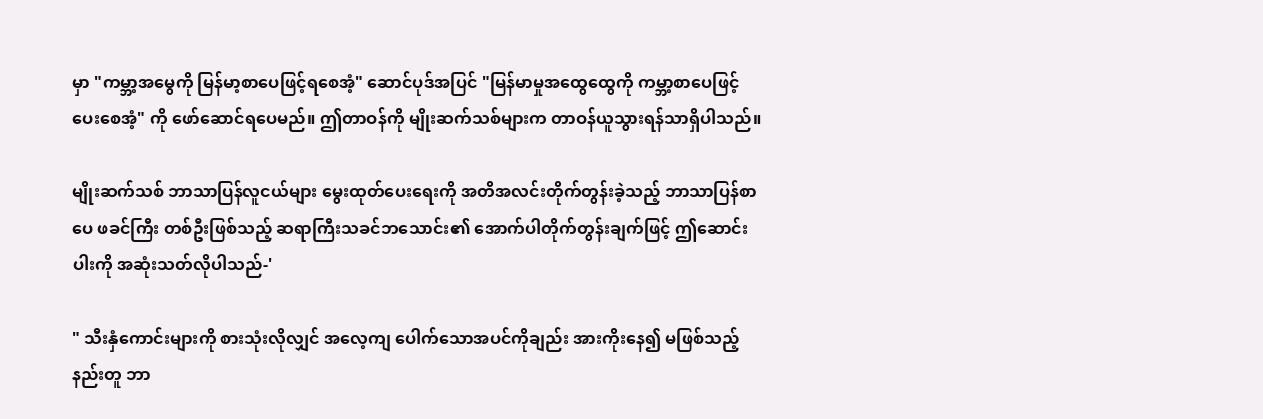မှာ "ကမ္ဘာ့အမွေကို မြန်မာ့စာပေဖြင့်ရစေအံ့" ဆောင်ပုဒ်အပြင် "မြန်မာမှုအထွေထွေကို ကမ္ဘာ့စာပေဖြင့် ပေးစေအံ့" ကို ဖော်ဆောင်ရပေမည်။ ဤတာဝန်ကို မျိုးဆက်သစ်များက တာဝန်ယူသွားရန်သာရှိပါသည်။

မျိုးဆက်သစ် ဘာသာပြန်လူငယ်များ မွေးထုတ်ပေးရေးကို အတိအလင်းတိုက်တွန်းခဲ့သည့် ဘာသာပြန်စာပေ ဖခင်ကြီး တစ်ဦးဖြစ်သည့် ဆရာကြီးသခင်ဘသောင်း၏ အောက်ပါတိုက်တွန်းချက်ဖြင့် ဤဆောင်းပါးကို အဆုံးသတ်လိုပါသည်-'

" သီးနှံကောင်းများကို စားသုံးလိုလျှင် အလေ့ကျ ပေါက်သောအပင်ကိုချည်း အားကိုးနေ၍ မဖြစ်သည့်နည်းတူ ဘာ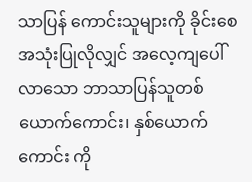သာပြန် ကောင်းသူများကို ခိုင်းစေအသုံးပြုလိုလျှင် အလေ့ကျပေါ်လာသော ဘာသာပြန်သူတစ် ယောက်ကောင်း၊ နှစ်ယောက်ကောင်း ကို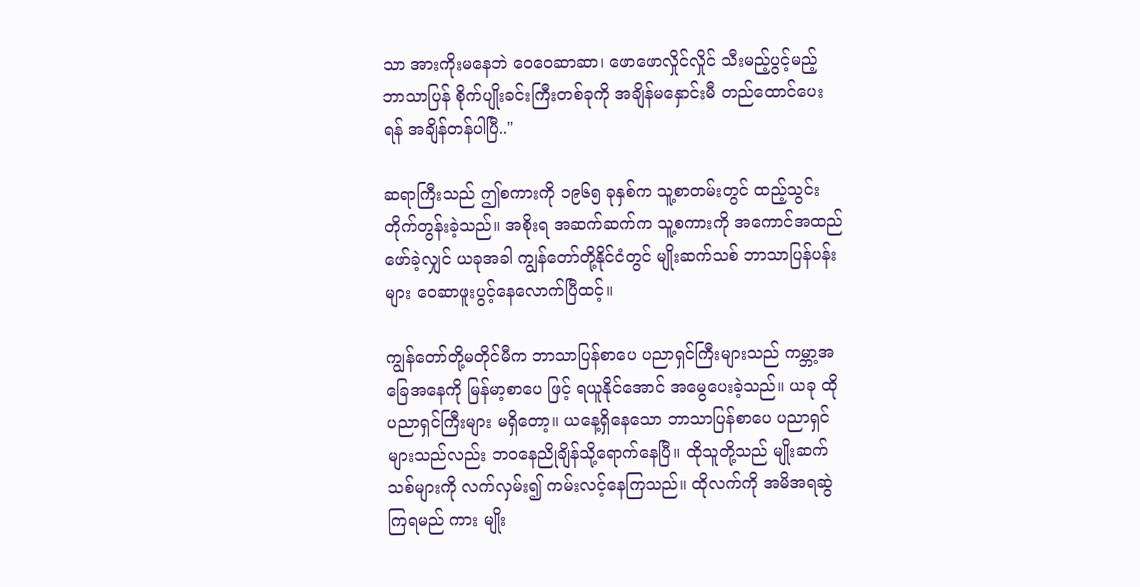သာ အားကိုးမနေဘဲ ဝေဝေဆာဆာ၊ ဖောဖောလှိုင်လှိုင် သီးမည့်ပွင့်မည့် ဘာသာပြန် စိုက်ပျိုးခင်းကြီးတစ်ခုကို အချိန်မနှောင်းမီ တည်ထောင်ပေးရန် အချိန်တန်ပါပြီ.."

ဆရာကြီးသည် ဤစကားကို ၁၉၆၅ ခုနှစ်က သူ့စာတမ်းတွင် ထည့်သွင်းတိုက်တွန်းခဲ့သည်။ အစိုးရ အဆက်ဆက်က သူ့စကားကို အကောင်အထည်ဖော်ခဲ့လျှင် ယခုအခါ ကျွန်တော်တို့နိုင်ငံတွင် မျိုးဆက်သစ် ဘာသာပြန်ပန်းများ ဝေဆာဖူးပွင့်နေလောက်ပြီထင့်။

ကျွန်တော်တို့မတိုင်မီက ဘာသာပြန်စာပေ ပညာရှင်ကြီးများသည် ကမ္ဘာ့အခြေအနေကို မြန်မာ့စာပေ ဖြင့် ရယူနိုင်အောင် အမွေပေးခဲ့သည်။ ယခု ထိုပညာရှင်ကြီးများ မရှိတော့။ ယနေ့ရှိနေသော ဘာသာပြန်စာပေ ပညာရှင်များသည်လည်း ဘဝနေညိုချိန်သို့ရောက်နေပြီ။ ထိုသူတို့သည် မျိုးဆက်သစ်များကို လက်လှမ်း၍ ကမ်းလင့်နေကြသည်။ ထိုလက်ကို အမိအရဆွဲကြရမည် ကား မျိုး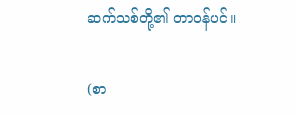ဆက်သစ်တို့၏ တာဝန်ပင်။

(စာ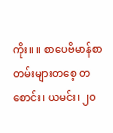ကိုး။ ။ စာပေဗိမာန်စာတမ်းများတစေ့ တစောင်း၊ ယမင်း၊ ၂၀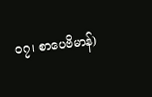ဝ၇၊ စာပေဗိမာန်)